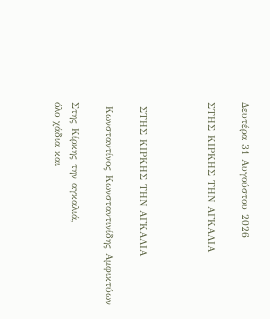Δευτέρα 31 Αυγούστου 2026

ΣΤΗΣ ΚΙΡΚΗΣ ΤΗΝ ΑΓΚΑΛΙΑ



 ΣΤΗΣ ΚΙΡΚΗΣ ΤΗΝ ΑΓΚΑΛΙΑ

 Κωνσταντίνος Κωνσταντινίδης Αμφικτύων

Στης Κίρκης την αγκαλιά,
όλο χάδια και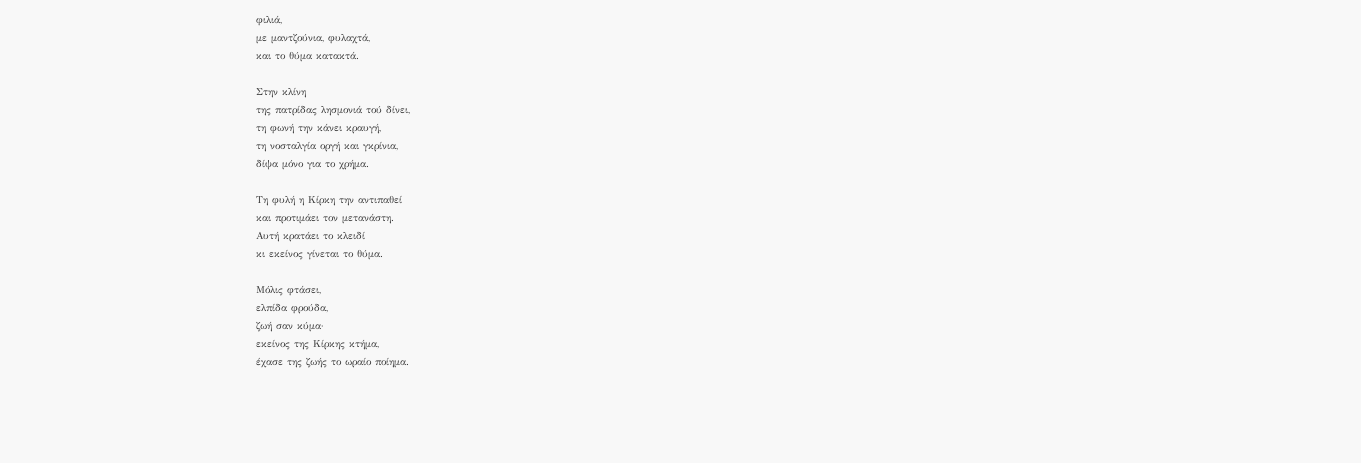φιλιά,
με μαντζούνια, φυλαχτά,
και το θύμα κατακτά.

Στην κλίνη
της πατρίδας λησμονιά τού δίνει,
τη φωνή την κάνει κραυγή,
τη νοσταλγία οργή και γκρίνια,
δίψα μόνο για το χρήμα.

Τη φυλή η Κίρκη την αντιπαθεί
και προτιμάει τον μετανάστη.
Αυτή κρατάει το κλειδί
κι εκείνος γίνεται το θύμα.

Μόλις φτάσει,
ελπίδα φρούδα,
ζωή σαν κύμα·
εκείνος της Κίρκης κτήμα,
έχασε της ζωής το ωραίο ποίημα.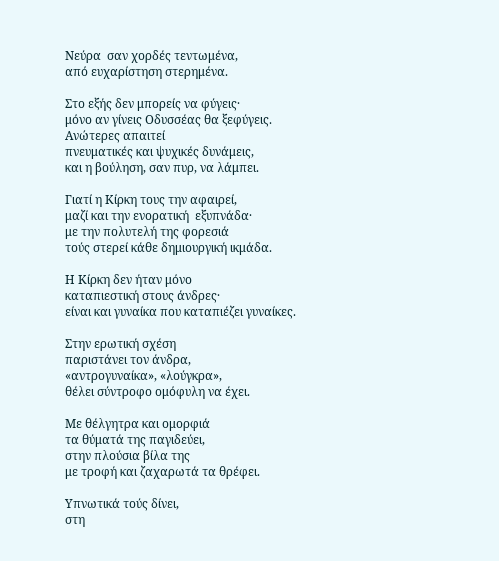Νεύρα  σαν χορδές τεντωμένα,
από ευχαρίστηση στερημένα.

Στο εξής δεν μπορείς να φύγεις·
μόνο αν γίνεις Οδυσσέας θα ξεφύγεις.
Ανώτερες απαιτεί
πνευματικές και ψυχικές δυνάμεις,
και η βούληση, σαν πυρ, να λάμπει.

Γιατί η Κίρκη τους την αφαιρεί,
μαζί και την ενορατική  εξυπνάδα·
με την πολυτελή της φορεσιά
τούς στερεί κάθε δημιουργική ικμάδα.

Η Κίρκη δεν ήταν μόνο
καταπιεστική στους άνδρες·
είναι και γυναίκα που καταπιέζει γυναίκες.

Στην ερωτική σχέση
παριστάνει τον άνδρα,
«αντρογυναίκα», «λούγκρα»,
θέλει σύντροφο ομόφυλη να έχει.

Με θέλγητρα και ομορφιά
τα θύματά της παγιδεύει,
στην πλούσια βίλα της
με τροφή και ζαχαρωτά τα θρέφει.

Υπνωτικά τούς δίνει,
στη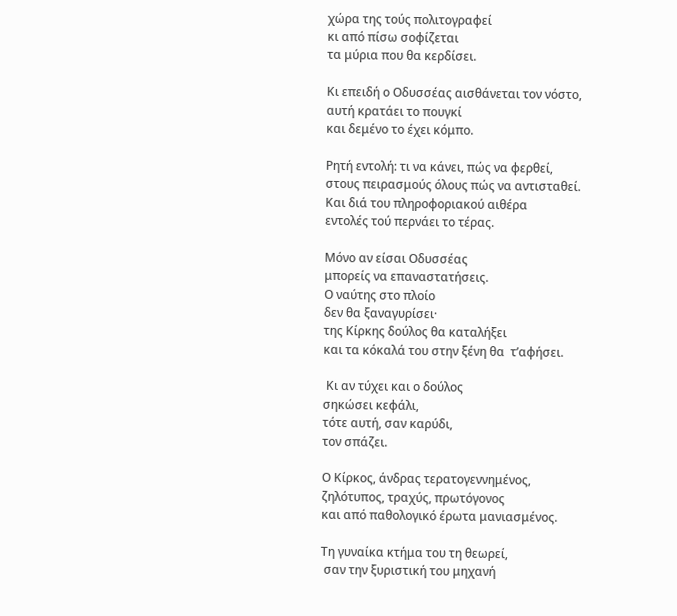χώρα της τούς πολιτογραφεί
κι από πίσω σοφίζεται
τα μύρια που θα κερδίσει.

Κι επειδή ο Οδυσσέας αισθάνεται τον νόστο,
αυτή κρατάει το πουγκί
και δεμένο το έχει κόμπο.

Ρητή εντολή: τι να κάνει, πώς να φερθεί,
στους πειρασμούς όλους πώς να αντισταθεί.
Και διά του πληροφοριακού αιθέρα
εντολές τού περνάει το τέρας.

Μόνο αν είσαι Οδυσσέας
μπορείς να επαναστατήσεις.
Ο ναύτης στο πλοίο
δεν θα ξαναγυρίσει·
της Κίρκης δούλος θα καταλήξει
και τα κόκαλά του στην ξένη θα  τ’αφήσει.

 Κι αν τύχει και ο δούλος
σηκώσει κεφάλι,
τότε αυτή, σαν καρύδι,
τον σπάζει.

Ο Κίρκος, άνδρας τερατογεννημένος,
ζηλότυπος, τραχύς, πρωτόγονος
και από παθολογικό έρωτα μανιασμένος.

Τη γυναίκα κτήμα του τη θεωρεί,
 σαν την ξυριστική του μηχανή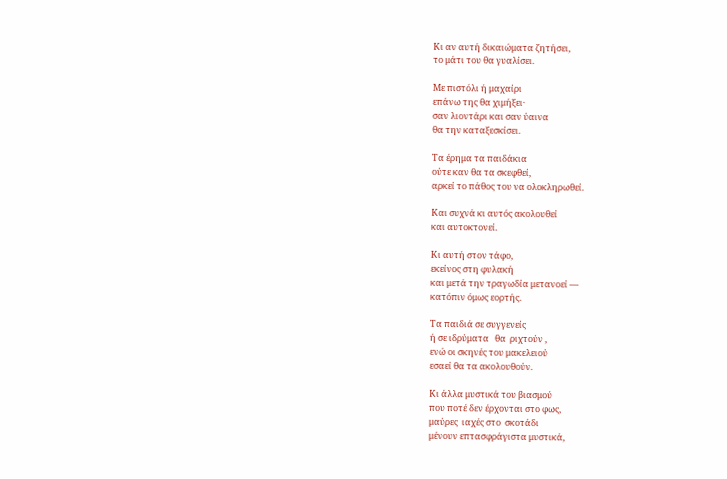Κι αν αυτή δικαιώματα ζητήσει,
το μάτι του θα γυαλίσει.

Με πιστόλι ή μαχαίρι
επάνω της θα χιμήξει·
σαν λιοντάρι και σαν ύαινα
θα την καταξεσκίσει.

Τα έρημα τα παιδάκια
ούτε καν θα τα σκεφθεί,
αρκεί το πάθος του να ολοκληρωθεί.

Και συχνά κι αυτός ακολουθεί
και αυτοκτονεί.

Κι αυτή στον τάφο,
εκείνος στη φυλακή
και μετά την τραγωδία μετανοεί —
κατόπιν όμως εορτής.

Τα παιδιά σε συγγενείς
ή σε ιδρύματα   θα  ριχτούν ,
ενώ οι σκηνές του μακελειού
εσαεί θα τα ακολουθούν.

Κι άλλα μυστικά του βιασμού
που ποτέ δεν έρχονται στο φως,
μαύρες  ιαχές στο  σκοτάδι
μένουν επτασφράγιστα μυστικά,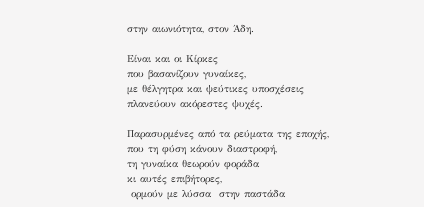στην αιωνιότητα, στον Άδη.

Είναι και οι Κίρκες
που βασανίζουν γυναίκες,
με θέλγητρα και ψεύτικες υποσχέσεις
πλανεύουν ακόρεστες ψυχές.

Παρασυρμένες από τα ρεύματα της εποχής,
που τη φύση κάνουν διαστροφή,
τη γυναίκα θεωρούν φοράδα
κι αυτές επιβήτορες,
 ορμούν με λύσσα  στην παστάδα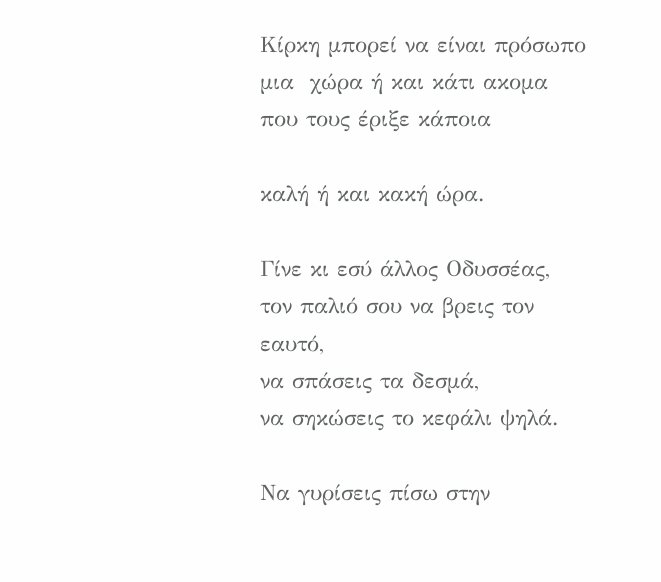Κίρκη μπορεί να είναι πρόσωπο
μια  χώρα ή και κάτι ακομα
που τους έριξε κάποια

καλή ή και κακή ώρα.

Γίνε κι εσύ άλλος Οδυσσέας,
τον παλιό σου να βρεις τον εαυτό,
να σπάσεις τα δεσμά,
να σηκώσεις το κεφάλι ψηλά.

Να γυρίσεις πίσω στην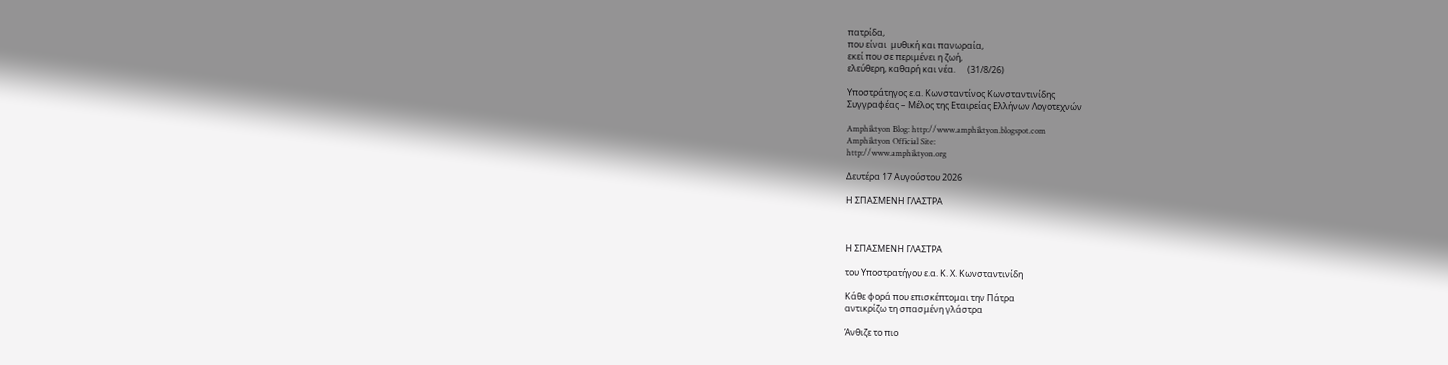πατρίδα,
που είναι  μυθική και πανωραία,
εκεί που σε περιμένει η ζωή,
ελεύθερη, καθαρή και νέα.      (31/8/26)

Υποστράτηγος ε.α. Κωνσταντίνος Κωνσταντινίδης
Συγγραφέας – Μέλος της Εταιρείας Ελλήνων Λογοτεχνών

Amphiktyon Blog: http://www.amphiktyon.blogspot.com
Amphiktyon Official Site:
http://www.amphiktyon.org

Δευτέρα 17 Αυγούστου 2026

Η ΣΠΑΣΜΕΝΗ ΓΛΑΣΤΡΑ



Η ΣΠΑΣΜΕΝΗ ΓΛΑΣΤΡΑ

του Υποστρατήγου ε.α. Κ. Χ. Κωνσταντινίδη

Κάθε φορά που επισκέπτομαι την Πάτρα
αντικρίζω τη σπασμένη γλάστρα

Άνθιζε το πιο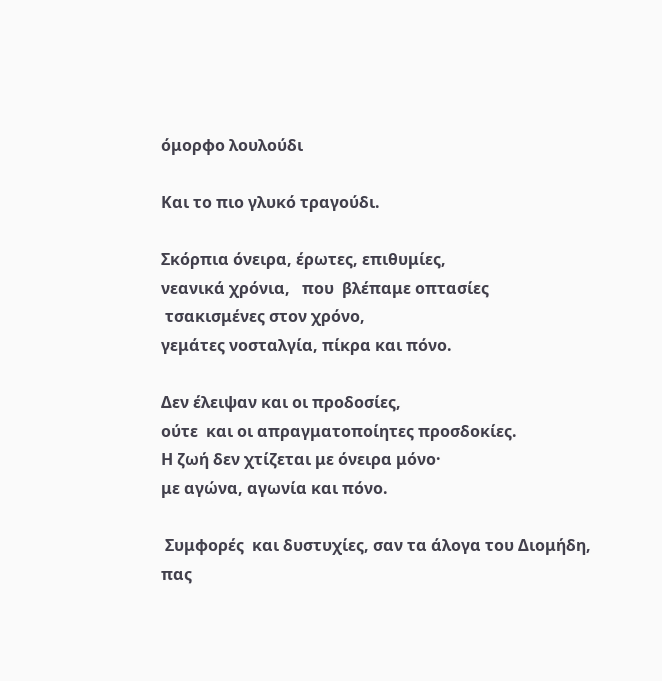όμορφο λουλούδι

Και το πιο γλυκό τραγούδι.

Σκόρπια όνειρα, έρωτες, επιθυμίες,
νεανικά χρόνια,   που  βλέπαμε οπτασίες
 τσακισμένες στον χρόνο,
γεμάτες νοσταλγία, πίκρα και πόνο.

Δεν έλειψαν και οι προδοσίες,
ούτε  και οι απραγματοποίητες προσδοκίες.
Η ζωή δεν χτίζεται με όνειρα μόνο·
με αγώνα, αγωνία και πόνο.

 Συμφορές  και δυστυχίες, σαν τα άλογα του Διομήδη,
πας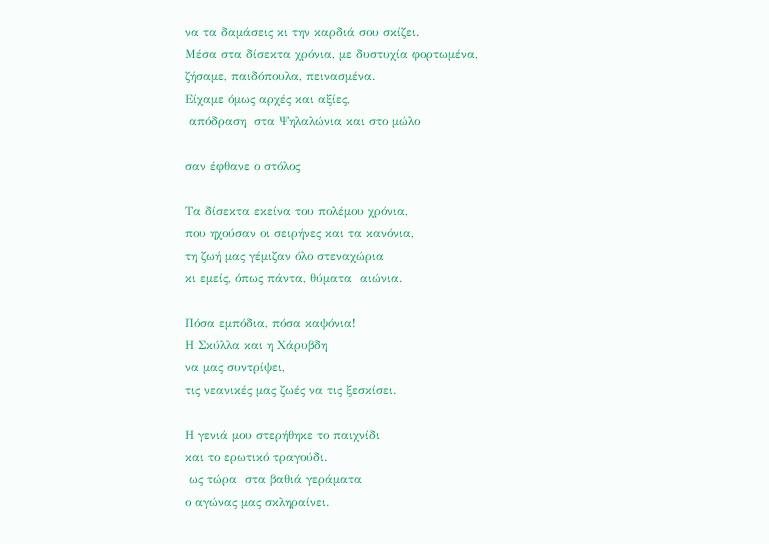να τα δαμάσεις κι την καρδιά σου σκίζει.
Μέσα στα δίσεκτα χρόνια, με δυστυχία φορτωμένα,
ζήσαμε, παιδόπουλα, πεινασμένα.
Είχαμε όμως αρχές και αξίες,
 απόδραση  στα Ψηλαλώνια και στο μώλο

σαν έφθανε ο στόλος

Τα δίσεκτα εκείνα του πολέμου χρόνια,
που ηχούσαν οι σειρήνες και τα κανόνια,
τη ζωή μας γέμιζαν όλο στεναχώρια
κι εμείς, όπως πάντα, θύματα  αιώνια.

Πόσα εμπόδια, πόσα καψόνια!
Η Σκύλλα και η Χάρυβδη
να μας συντρίψει,
τις νεανικές μας ζωές να τις ξεσκίσει.

Η γενιά μου στερήθηκε το παιχνίδι
και το ερωτικό τραγούδι.
 ως τώρα  στα βαθιά γεράματα
ο αγώνας μας σκληραίνει.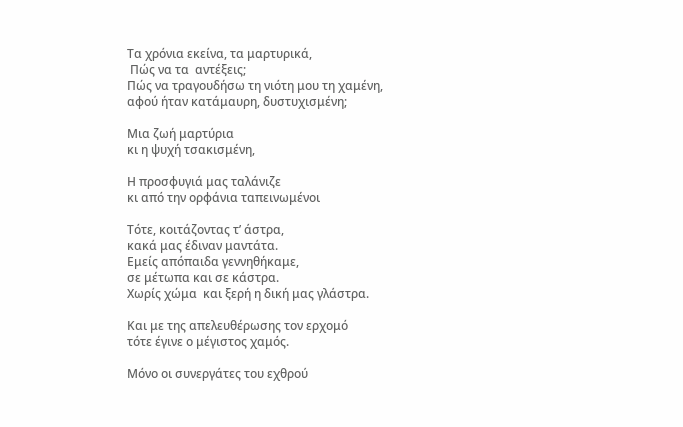Τα χρόνια εκείνα, τα μαρτυρικά,
 Πώς να τα  αντέξεις;
Πώς να τραγουδήσω τη νιότη μου τη χαμένη,
αφού ήταν κατάμαυρη, δυστυχισμένη;

Μια ζωή μαρτύρια
κι η ψυχή τσακισμένη,

Η προσφυγιά μας ταλάνιζε
κι από την ορφάνια ταπεινωμένοι

Τότε, κοιτάζοντας τ’ άστρα,
κακά μας έδιναν μαντάτα.
Εμείς απόπαιδα γεννηθήκαμε,
σε μέτωπα και σε κάστρα.
Χωρίς χώμα  και ξερή η δική μας γλάστρα.

Και με της απελευθέρωσης τον ερχομό
τότε έγινε ο μέγιστος χαμός.

Μόνο οι συνεργάτες του εχθρού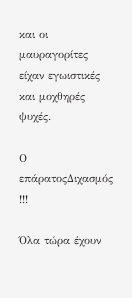και οι μαυραγορίτες
είχαν εγωιστικές και μοχθηρές ψυχές.

Ο επάρατοςΔιχασμός !!!

Όλα τώρα έχουν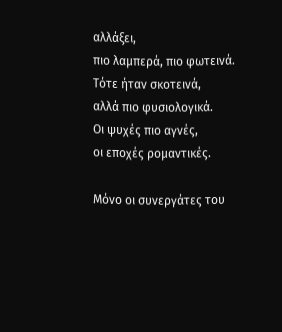αλλάξει,
πιο λαμπερά, πιο φωτεινά.
Τότε ήταν σκοτεινά,
αλλά πιο φυσιολογικά.
Οι ψυχές πιο αγνές,
οι εποχές ρομαντικές.

Μόνο οι συνεργάτες του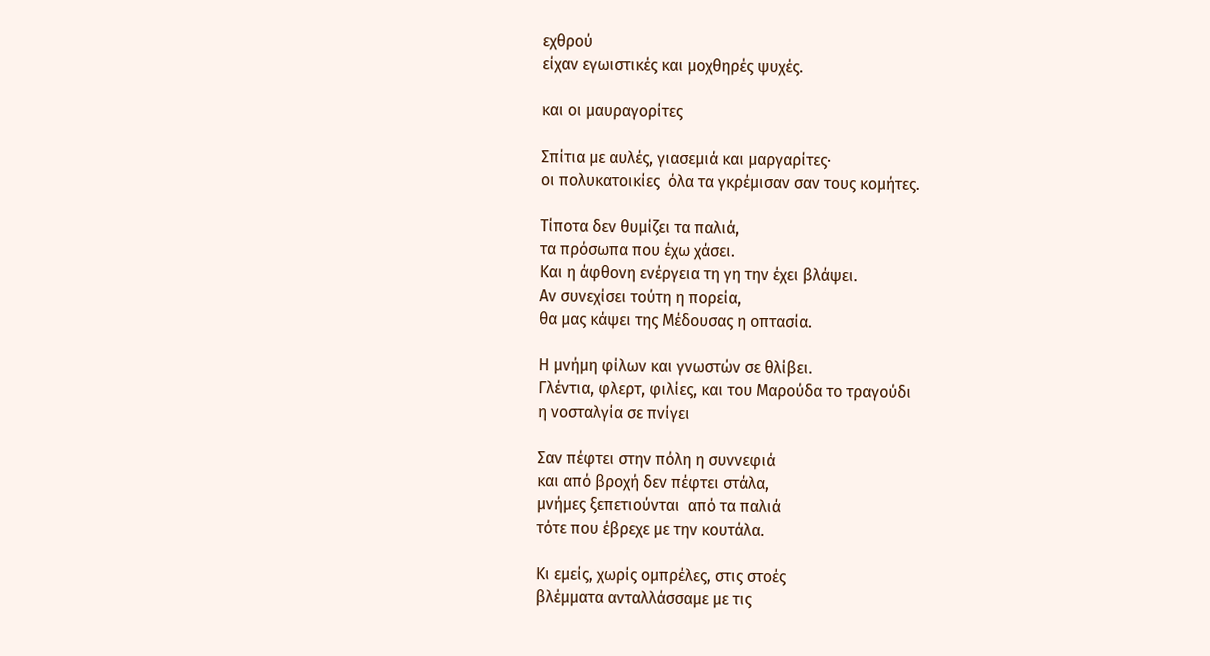εχθρού
είχαν εγωιστικές και μοχθηρές ψυχές.

και οι μαυραγορίτες

Σπίτια με αυλές, γιασεμιά και μαργαρίτες·
οι πολυκατοικίες  όλα τα γκρέμισαν σαν τους κομήτες.

Τίποτα δεν θυμίζει τα παλιά,
τα πρόσωπα που έχω χάσει.
Και η άφθονη ενέργεια τη γη την έχει βλάψει.
Αν συνεχίσει τούτη η πορεία,
θα μας κάψει της Μέδουσας η οπτασία.

Η μνήμη φίλων και γνωστών σε θλίβει.
Γλέντια, φλερτ, φιλίες, και του Μαρούδα το τραγούδι
η νοσταλγία σε πνίγει

Σαν πέφτει στην πόλη η συννεφιά
και από βροχή δεν πέφτει στάλα,
μνήμες ξεπετιούνται  από τα παλιά
τότε που έβρεχε με την κουτάλα.

Κι εμείς, χωρίς ομπρέλες, στις στοές
βλέμματα ανταλλάσσαμε με τις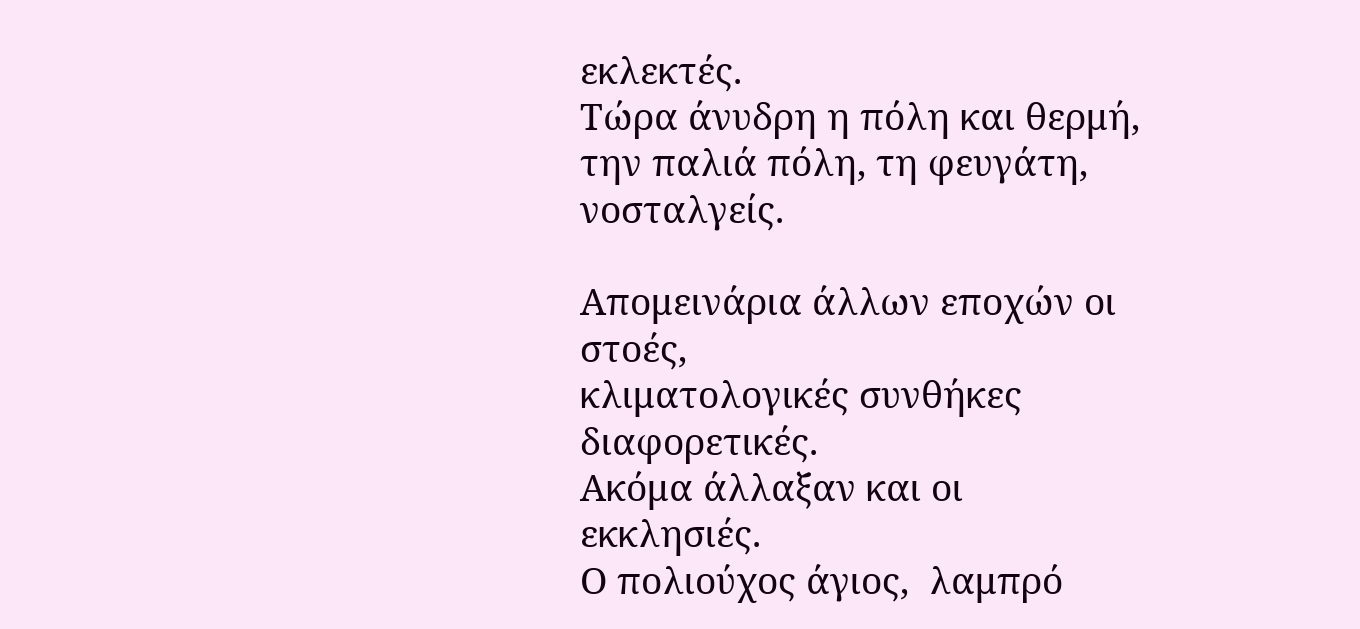εκλεκτές.
Τώρα άνυδρη η πόλη και θερμή,
την παλιά πόλη, τη φευγάτη, νοσταλγείς.

Απομεινάρια άλλων εποχών οι στοές,
κλιματολογικές συνθήκες διαφορετικές.
Ακόμα άλλαξαν και οι εκκλησιές.
Ο πολιούχος άγιος,  λαμπρό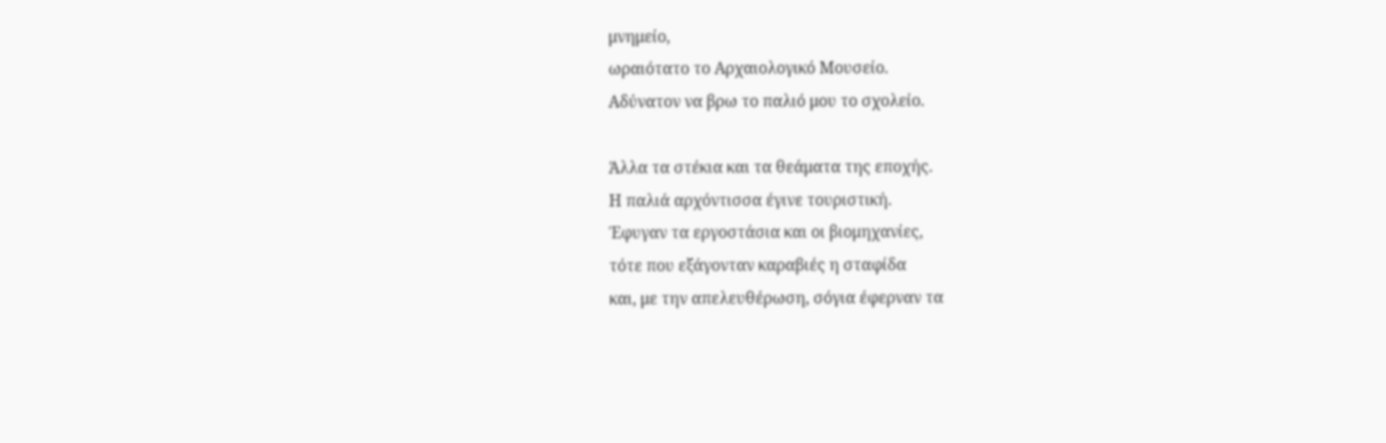μνημείο,
ωραιότατο το Αρχαιολογικό Μουσείο.
Αδύνατον να βρω το παλιό μου το σχολείο.

Άλλα τα στέκια και τα θεάματα της εποχής.
Η παλιά αρχόντισσα έγινε τουριστική.
Έφυγαν τα εργοστάσια και οι βιομηχανίες,
τότε που εξάγονταν καραβιές η σταφίδα
και, με την απελευθέρωση, σόγια έφερναν τα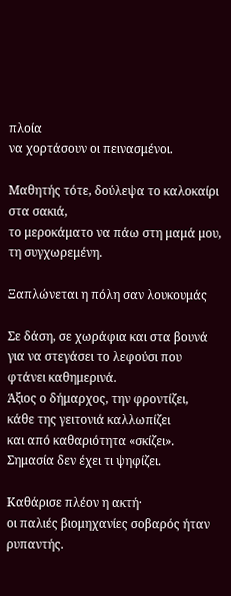πλοία
να χορτάσουν οι πεινασμένοι.

Μαθητής τότε, δούλεψα το καλοκαίρι στα σακιά,
το μεροκάματο να πάω στη μαμά μου,
τη συγχωρεμένη.

Ξαπλώνεται η πόλη σαν λουκουμάς

Σε δάση, σε χωράφια και στα βουνά
για να στεγάσει το λεφούσι που φτάνει καθημερινά.
Άξιος ο δήμαρχος, την φροντίζει,
κάθε της γειτονιά καλλωπίζει
και από καθαριότητα «σκίζει».
Σημασία δεν έχει τι ψηφίζει.

Καθάρισε πλέον η ακτή·
οι παλιές βιομηχανίες σοβαρός ήταν ρυπαντής.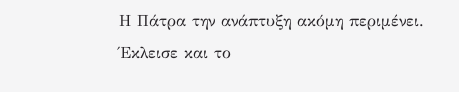Η Πάτρα την ανάπτυξη ακόμη περιμένει.
Έκλεισε και το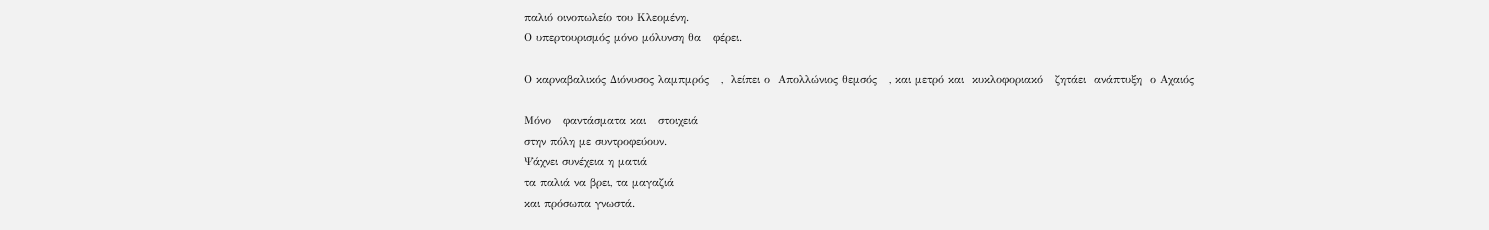παλιό οινοπωλείο του Κλεομένη.
Ο υπερτουρισμός μόνο μόλυνση θα   φέρει.

Ο καρναβαλικός Διόνυσος λαμπμρός   ,  λείπει ο  Απολλώνιος θεμσός   , και μετρό και  κυκλοφοριακό   ζητάει  ανάπτυξη  ο Αχαιός

Μόνο   φαντάσματα και   στοιχειά
στην πόλη με συντροφεύουν.
Ψάχνει συνέχεια η ματιά
τα παλιά να βρει, τα μαγαζιά
και πρόσωπα γνωστά.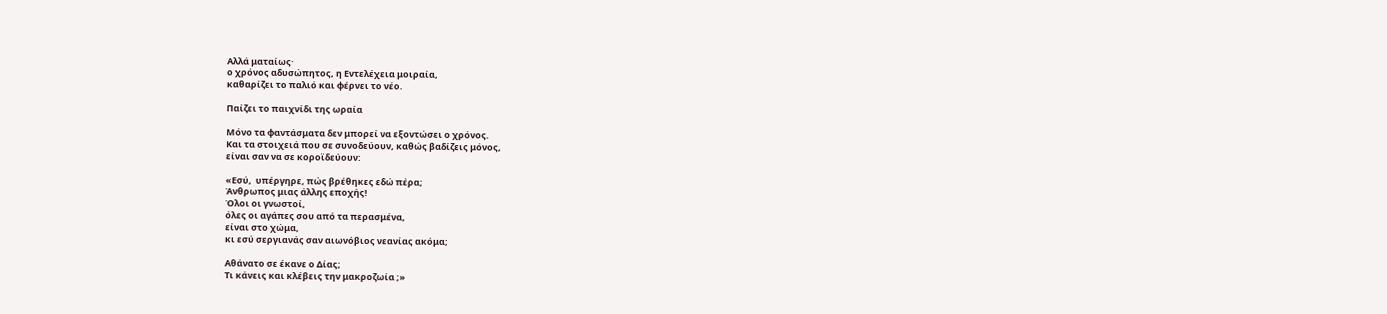Αλλά ματαίως·
ο χρόνος αδυσώπητος, η Εντελέχεια μοιραία,
καθαρίζει το παλιό και φέρνει το νέο.

Παίζει το παιχνίδι της ωραία

Μόνο τα φαντάσματα δεν μπορεί να εξοντώσει ο χρόνος.
Και τα στοιχειά που σε συνοδεύουν, καθώς βαδίζεις μόνος,
είναι σαν να σε κοροϊδεύουν:

«Εσύ,  υπέργηρε, πώς βρέθηκες εδώ πέρα;
Άνθρωπος μιας άλλης εποχής!
Όλοι οι γνωστοί,
όλες οι αγάπες σου από τα περασμένα,
είναι στο χώμα,
κι εσύ σεργιανάς σαν αιωνόβιος νεανίας ακόμα;

Αθάνατο σε έκανε ο Δίας;
Τι κάνεις και κλέβεις την μακροζωία ;»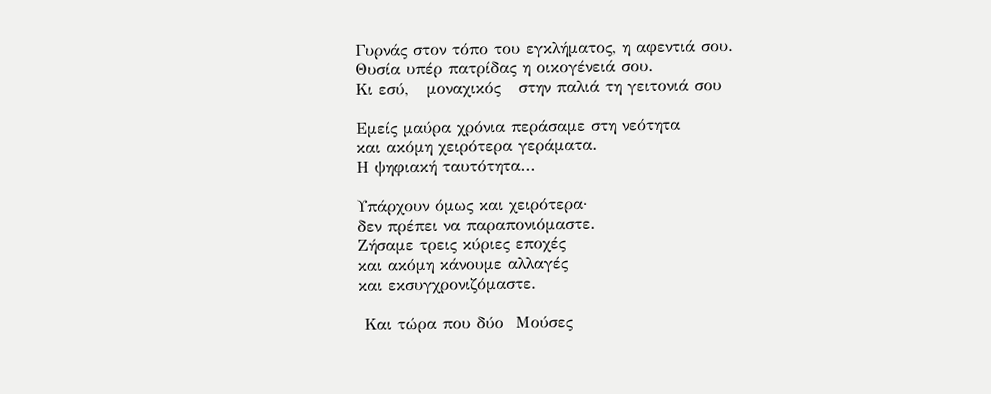Γυρνάς στον τόπο του εγκλήματος, η αφεντιά σου.
Θυσία υπέρ πατρίδας η οικογένειά σου.
Κι εσύ,   μοναχικός   στην παλιά τη γειτονιά σου

Εμείς μαύρα χρόνια περάσαμε στη νεότητα
και ακόμη χειρότερα γεράματα.
Η ψηφιακή ταυτότητα...

Υπάρχουν όμως και χειρότερα·
δεν πρέπει να παραπονιόμαστε.
Ζήσαμε τρεις κύριες εποχές
και ακόμη κάνουμε αλλαγές
και εκσυγχρονιζόμαστε.

 Και τώρα που δύο  Μούσες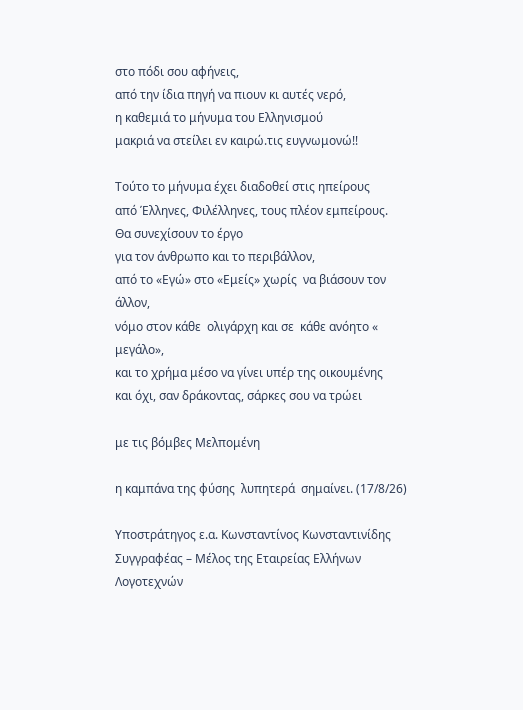στο πόδι σου αφήνεις,
από την ίδια πηγή να πιουν κι αυτές νερό,
η καθεμιά το μήνυμα του Ελληνισμού
μακριά να στείλει εν καιρώ.τις ευγνωμονώ!!

Τούτο το μήνυμα έχει διαδοθεί στις ηπείρους
από Έλληνες, Φιλέλληνες, τους πλέον εμπείρους.
Θα συνεχίσουν το έργο
για τον άνθρωπο και το περιβάλλον,
από το «Εγώ» στο «Εμείς» χωρίς  να βιάσουν τον άλλον,
νόμο στον κάθε  ολιγάρχη και σε  κάθε ανόητο « μεγάλο»,
και το χρήμα μέσο να γίνει υπέρ της οικουμένης
και όχι, σαν δράκοντας, σάρκες σου να τρώει

με τις βόμβες Μελπομένη

η καμπάνα της φύσης  λυπητερά  σημαίνει. (17/8/26)

Υποστράτηγος ε.α. Κωνσταντίνος Κωνσταντινίδης
Συγγραφέας – Μέλος της Εταιρείας Ελλήνων Λογοτεχνών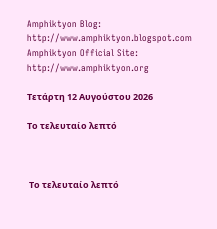Amphiktyon Blog: http://www.amphiktyon.blogspot.com
Amphiktyon Official Site:
http://www.amphiktyon.org

Τετάρτη 12 Αυγούστου 2026

Το τελευταίο λεπτό



 Το τελευταίο λεπτό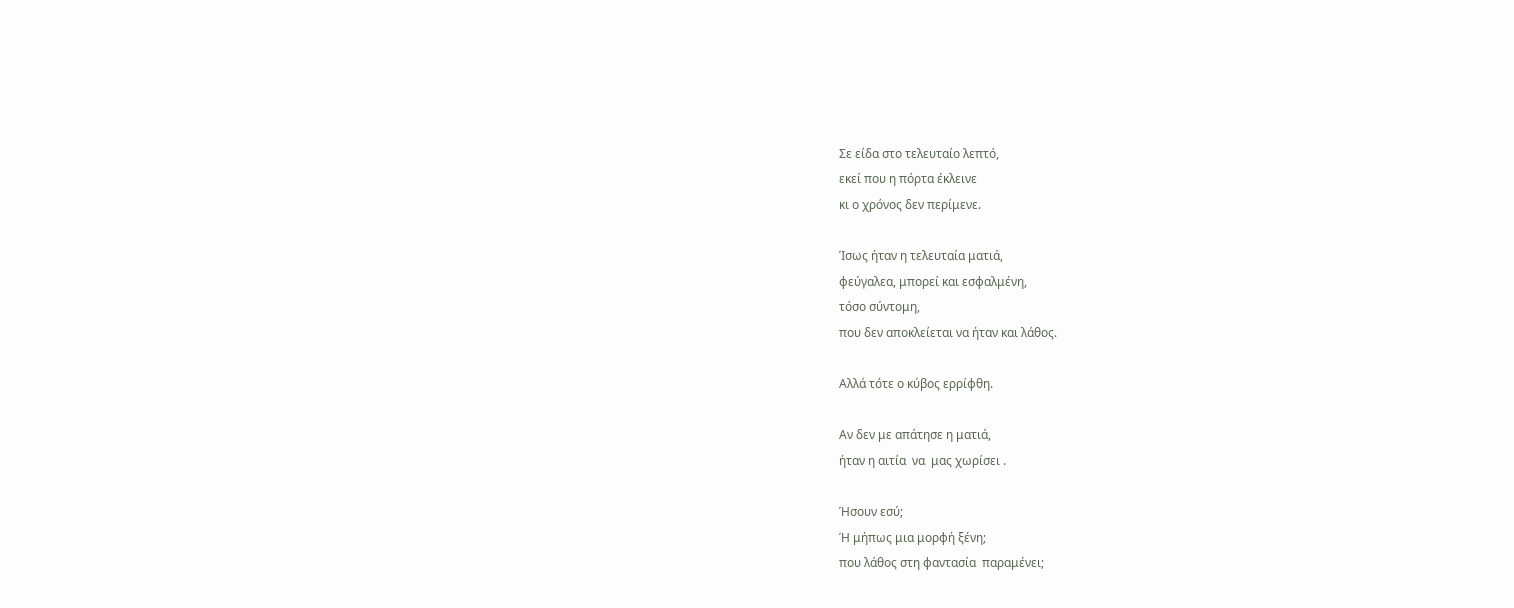Σε είδα στο τελευταίο λεπτό,
εκεί που η πόρτα έκλεινε
κι ο χρόνος δεν περίμενε.

Ίσως ήταν η τελευταία ματιά,
φεύγαλεα, μπορεί και εσφαλμένη,
τόσο σύντομη,
που δεν αποκλείεται να ήταν και λάθος.

Αλλά τότε ο κύβος ερρίφθη.

Αν δεν με απάτησε η ματιά,
ήταν η αιτία  να  μας χωρίσει .

Ήσουν εσύ;
Ή μήπως μια μορφή ξένη;
που λάθος στη φαντασία  παραμένει;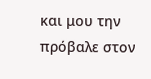και μου την  πρόβαλε στον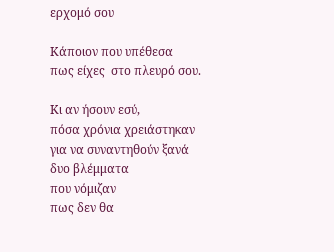ερχομό σου

Κάποιον που υπέθεσα
πως είχες  στο πλευρό σου.

Κι αν ήσουν εσύ,
πόσα χρόνια χρειάστηκαν
για να συναντηθούν ξανά
δυο βλέμματα
που νόμιζαν
πως δεν θα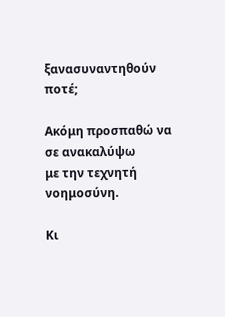ξανασυναντηθούν ποτέ;

Ακόμη προσπαθώ να σε ανακαλύψω
με την τεχνητή νοημοσύνη.

Κι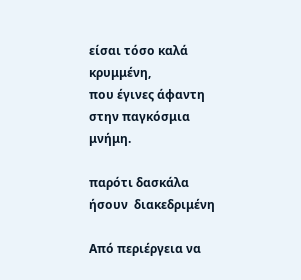είσαι τόσο καλά κρυμμένη,
που έγινες άφαντη
στην παγκόσμια μνήμη.

παρότι δασκάλα ήσουν  διακεδριμένη

Από περιέργεια να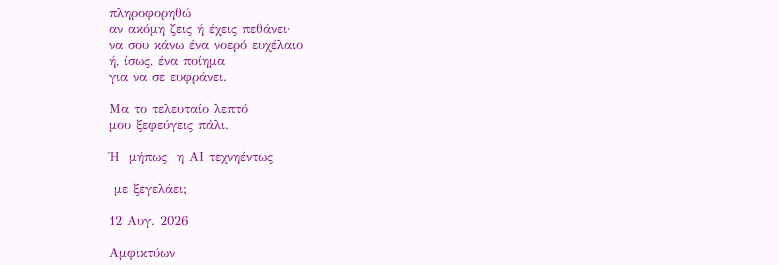πληροφορηθώ
αν ακόμη ζεις ή έχεις πεθάνει·
να σου κάνω ένα νοερό ευχέλαιο
ή, ίσως, ένα ποίημα
για να σε ευφράνει.

Μα το τελευταίο λεπτό
μου ξεφεύγεις πάλι.

Ή  μήπως  η ΑΙ τεχνηέντως

 με ξεγελάει;

12 Αυγ. 2026

Αμφικτύων